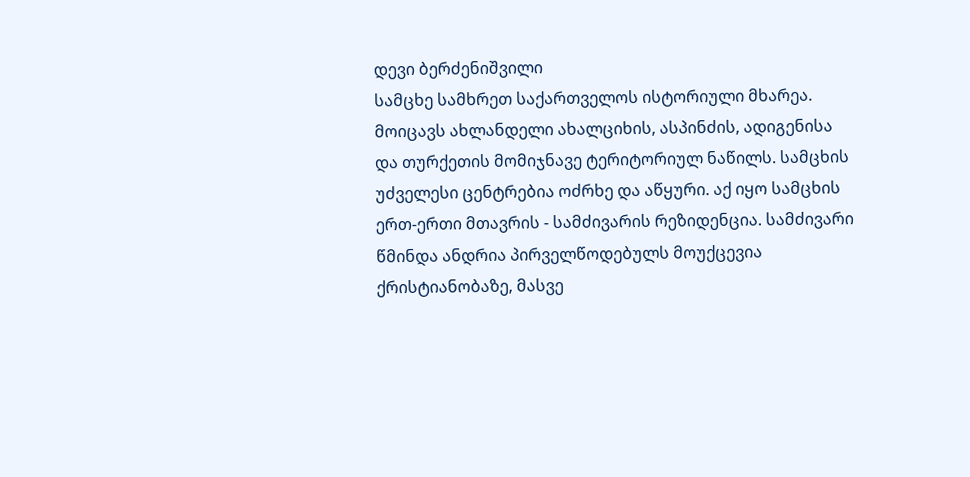დევი ბერძენიშვილი
სამცხე სამხრეთ საქართველოს ისტორიული მხარეა. მოიცავს ახლანდელი ახალციხის, ასპინძის, ადიგენისა და თურქეთის მომიჯნავე ტერიტორიულ ნაწილს. სამცხის უძველესი ცენტრებია ოძრხე და აწყური. აქ იყო სამცხის ერთ-ერთი მთავრის - სამძივარის რეზიდენცია. სამძივარი წმინდა ანდრია პირველწოდებულს მოუქცევია ქრისტიანობაზე, მასვე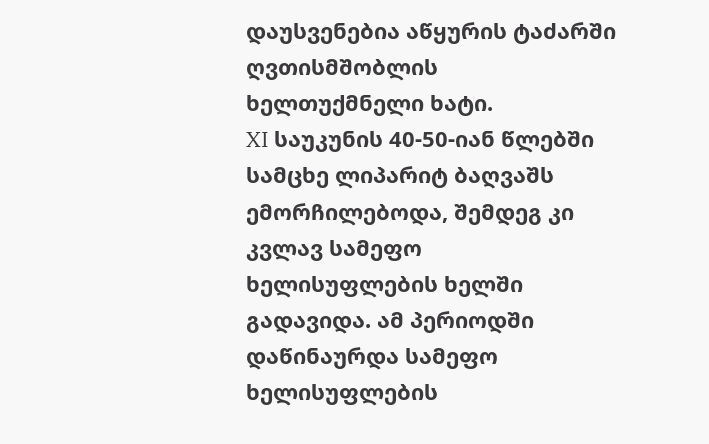დაუსვენებია აწყურის ტაძარში ღვთისმშობლის ხელთუქმნელი ხატი.
XI საუკუნის 40-50-იან წლებში სამცხე ლიპარიტ ბაღვაშს ემორჩილებოდა, შემდეგ კი კვლავ სამეფო ხელისუფლების ხელში გადავიდა. ამ პერიოდში დაწინაურდა სამეფო ხელისუფლების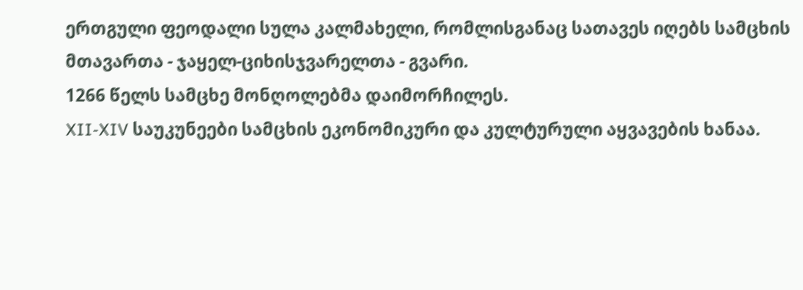ერთგული ფეოდალი სულა კალმახელი, რომლისგანაც სათავეს იღებს სამცხის მთავართა - ჯაყელ-ციხისჯვარელთა - გვარი.
1266 წელს სამცხე მონღოლებმა დაიმორჩილეს.
XII-XIV საუკუნეები სამცხის ეკონომიკური და კულტურული აყვავების ხანაა.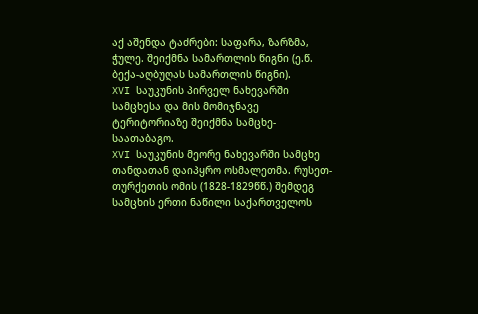აქ აშენდა ტაძრები: საფარა, ზარზმა, ჭულე. შეიქმნა სამართლის წიგნი (ე.წ. ბექა-აღბუღას სამართლის წიგნი).
XVI საუკუნის პირველ ნახევარში სამცხესა და მის მომიჯნავე ტერიტორიაზე შეიქმნა სამცხე-საათაბაგო.
XVI საუკუნის მეორე ნახევარში სამცხე თანდათან დაიპყრო ოსმალეთმა. რუსეთ-თურქეთის ომის (1828-1829წწ.) შემდეგ სამცხის ერთი ნაწილი საქართველოს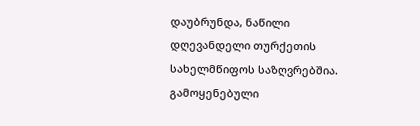დაუბრუნდა, ნაწილი დღევანდელი თურქეთის სახელმწიფოს საზღვრებშია.
გამოყენებული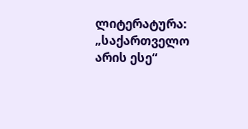ლიტერატურა:
„საქართველო არის ესე“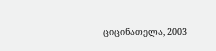ციცინათელა, 2003